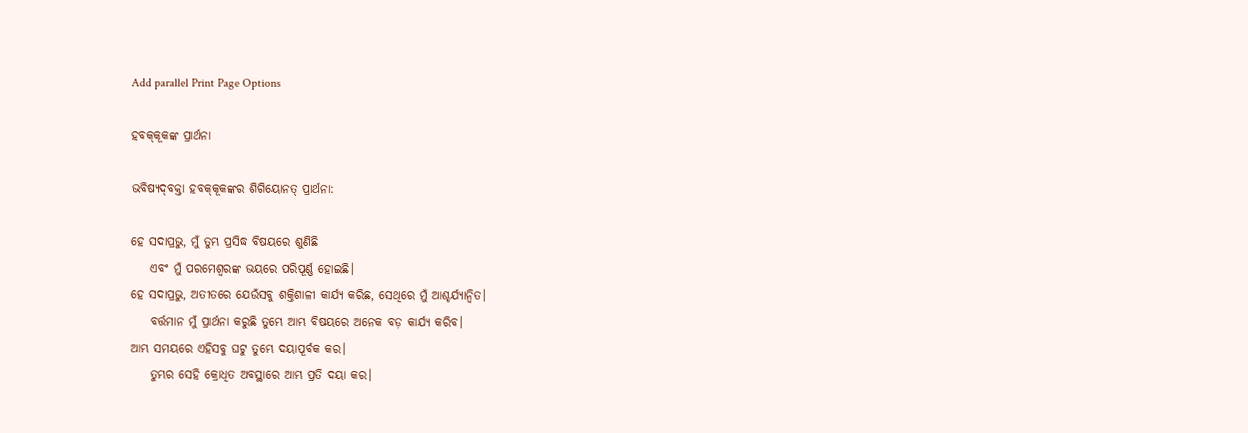Add parallel Print Page Options

ହବ‌କ୍‌କୂକଙ୍କ ପ୍ରାର୍ଥନା

ଭବିଷ୍ୟ‌ଦ୍‌ବକ୍ତା ହବ‌କ୍‌କୂକଙ୍କର ଶିଗିୟୋନତ୍ ପ୍ରାର୍ଥନା:

ହେ ସଦାପ୍ରଭୁ, ମୁଁ ତୁମ୍ଭ ପ୍ରସିଦ୍ଧ ବିଷୟରେ ଶୁଣିଛି
    ଏବଂ ମୁଁ ପରମେଶ୍ୱରଙ୍କ ଭୟରେ ପରିପୂର୍ଣ୍ଣ ହୋଇଛି।
ହେ ସଦାପ୍ରଭୁ, ଅତୀତରେ ଯେଉଁସବୁ ଶକ୍ତିଶାଳୀ କାର୍ଯ୍ୟ କରିଛ, ସେଥିରେ ମୁଁ ଆଶ୍ଚର୍ଯ୍ୟାନ୍ୱିତ।
    ବର୍ତ୍ତମାନ ମୁଁ ପ୍ରାର୍ଥନା କରୁଛି ତୁମ୍ଭେ ଆମ୍ଭ ବିଷୟରେ ଅନେକ ବଡ଼ କାର୍ଯ୍ୟ କରିବ।
ଆମ୍ଭ ସମୟରେ ଏହିସବୁ ଘଟୁ ତୁମ୍ଭେ ଦୟାପୂର୍ବକ କର।
    ତୁମ୍ଭର ସେହି କ୍ରୋଧିତ ଅବସ୍ଥାରେ ଆମ୍ଭ ପ୍ରତି ଦୟା କର।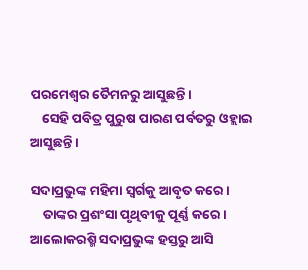ପରମେଶ୍ୱର ତୈମନରୁ ଆସୁଛନ୍ତି।
    ସେହି ପବିତ୍ର ପୁରୁଷ ପାରଣ ପର୍ବତରୁ ଓହ୍ଲାଇ ଆସୁଛନ୍ତି।

ସଦାପ୍ରଭୁଙ୍କ ମହିମା ସ୍ୱର୍ଗକୁ ଆବୃତ କରେ।
    ତାଙ୍କର ପ୍ରଶଂସା ପୃଥିବୀକୁ ପୂର୍ଣ୍ଣ କରେ।
ଆଲୋକରଶ୍ମି ସଦାପ୍ରଭୁଙ୍କ ହସ୍ତରୁ ଆସି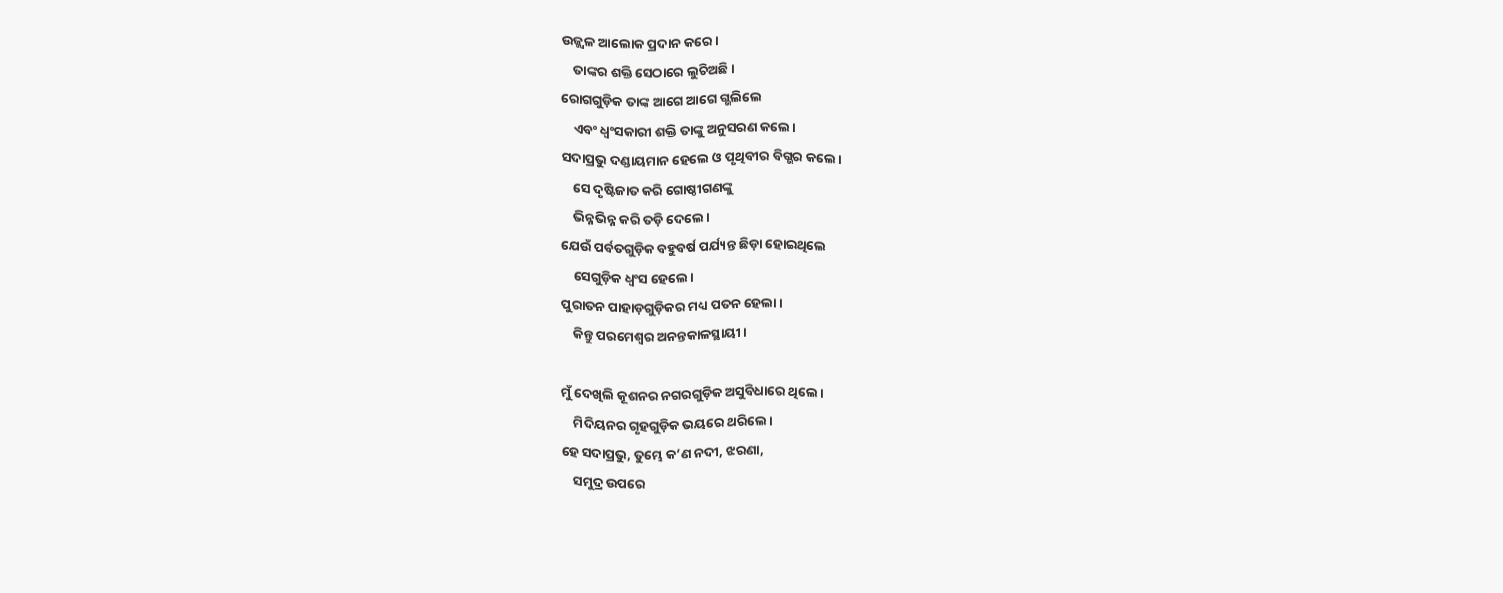ଉଜ୍ଜ୍ୱଳ ଆଲୋକ ପ୍ରଦାନ କରେ।
    ତାଙ୍କର ଶକ୍ତି ସେଠାରେ ଲୁଚିଅଛି।
ରୋଗଗୁଡ଼ିକ ତାଙ୍କ ଆଗେ ଆଗେ ଗ୍ଭଲିଲେ
    ଏବଂ ଧ୍ୱଂସକାରୀ ଶକ୍ତି ତାଙ୍କୁ ଅନୁସରଣ କଲେ।
ସଦାପ୍ରଭୁ ଦଣ୍ଡାୟମାନ ହେଲେ ଓ ପୃଥିବୀର ବିଗ୍ଭର କଲେ।
    ସେ ଦୃଷ୍ଟିଜାତ କରି ଗୋଷ୍ଠୀଗଣଙ୍କୁ
    ଭିନ୍ନଭିନ୍ନ କରି ତଡ଼ି ଦେଲେ।
ଯେଉଁ ପର୍ବତଗୁଡ଼ିକ ବହୁବର୍ଷ ପର୍ଯ୍ୟନ୍ତ ଛିଡ଼ା ହୋଇଥିଲେ
    ସେଗୁଡ଼ିକ ଧ୍ୱଂସ ହେଲେ।
ପୁରାତନ ପାହାଡ଼ଗୁଡ଼ିକର ମଧ୍ୟ ପତନ ହେଲା।
    କିନ୍ତୁ ପରମେଶ୍ୱର ଅନନ୍ତକାଳସ୍ଥାୟୀ।

ମୁଁ ଦେଖିଲି କୂଶନର ନଗରଗୁଡ଼ିକ ଅସୁବିଧାରେ ଥିଲେ।
    ମିଦିୟନର ଗୃହଗୁଡ଼ିକ ଭୟରେ ଥରିଲେ।
ହେ ସଦାପ୍ରଭୁ, ତୁମ୍ଭେ କ’ଣ ନଦୀ, ଝରଣା,
    ସମୁଦ୍ର ଉପରେ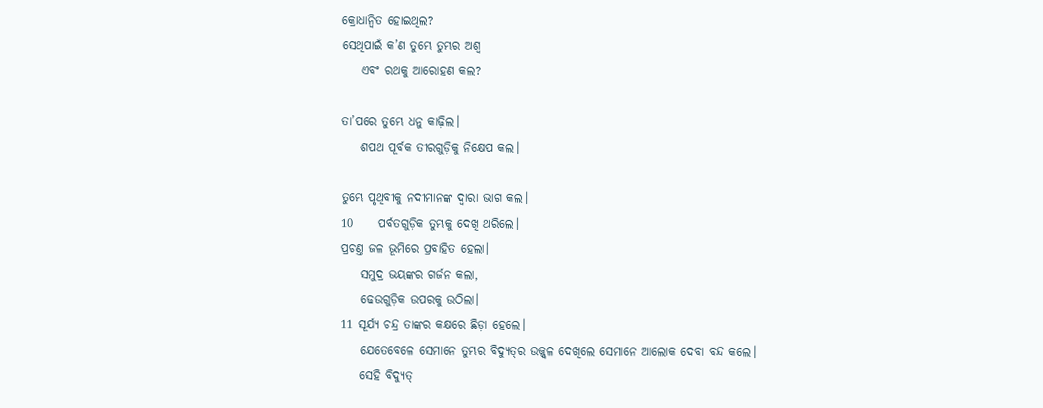କ୍ରୋଧାନ୍ୱିତ ହୋଇଥିଲ?
ସେଥିପାଇଁ କ’ଣ ତୁମ୍ଭେ ତୁମ୍ଭର ଅଶ୍ୱ
    ଏବଂ ରଥକୁ ଆରୋହଣ କଲ?

ତା’ପରେ ତୁମ୍ଭେ ଧନୁ କାଢ଼ିଲ।
    ଶପଥ ପୂର୍ବକ ତୀରଗୁଡ଼ିକୁ ନିକ୍ଷେପ କଲ।

ତୁମ୍ଭେ ପୃଥିବୀକୁ ନଦୀମାନଙ୍କ ଦ୍ୱାରା ଭାଗ କଲ।
10     ପର୍ବତଗୁଡ଼ିକ ତୁମ୍ଭକୁ ଦେଖି ଥରିଲେ।
ପ୍ରଚଣ୍ତ ଜଳ ଭୂମିରେ ପ୍ରବାହିତ ହେଲା।
    ସମୁଦ୍ର ଭୟଙ୍କର ଗର୍ଜନ କଲା,
    ଢେଉଗୁଡ଼ିକ ଉପରକୁ ଉଠିଲା।
11 ସୂର୍ଯ୍ୟ ଚନ୍ଦ୍ର ତାଙ୍କର କକ୍ଷରେ ଛିଡ଼ା ହେଲେ।
    ଯେତେବେଳେ ସେମାନେ ତୁମ୍ଭର ବିଦ୍ୟୁ‌ତ୍‌ର ଉଜ୍ଜ୍ୱଳ ଦେଖିଲେ ସେମାନେ ଆଲୋକ ଦେବା ବନ୍ଦ କଲେ।
    ସେହି ବିଦ୍ୟୁତ୍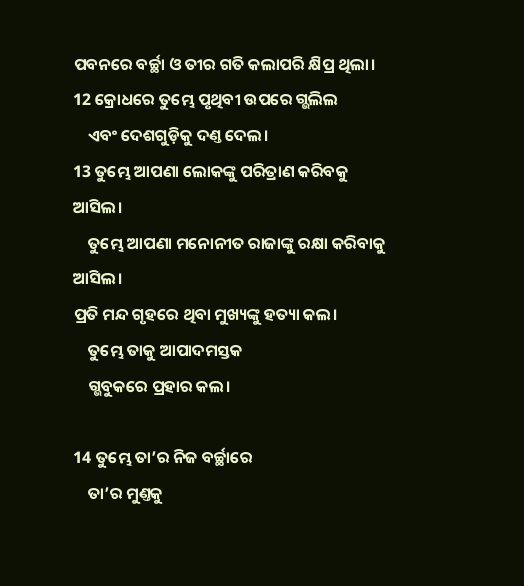ପବନରେ ବର୍ଚ୍ଛା ଓ ତୀର ଗତି କଲାପରି କ୍ଷିପ୍ର ଥିଲା।
12 କ୍ରୋଧରେ ତୁମ୍ଭେ ପୃଥିବୀ ଉପରେ ଗ୍ଭଲିଲ
    ଏବଂ ଦେଶଗୁଡ଼ିକୁ ଦଣ୍ତ ଦେଲ।
13 ତୁମ୍ଭେ ଆପଣା ଲୋକଙ୍କୁ ପରିତ୍ରାଣ କରିବକୁ ଆସିଲ।
    ତୁମ୍ଭେ ଆପଣା ମନୋନୀତ ରାଜାଙ୍କୁ ରକ୍ଷା କରିବାକୁ ଆସିଲ।
ପ୍ରତି ମନ୍ଦ ଗୃହରେ ଥିବା ମୁଖ୍ୟଙ୍କୁ ହତ୍ୟା କଲ।
    ତୁମ୍ଭେ ତାକୁ ଆପାଦମସ୍ତକ
    ଗ୍ଭବୁକରେ ପ୍ରହାର କଲ।

14 ତୁମ୍ଭେ ତା’ର ନିଜ ବର୍ଚ୍ଛାରେ
    ତା’ର ମୁଣ୍ତକୁ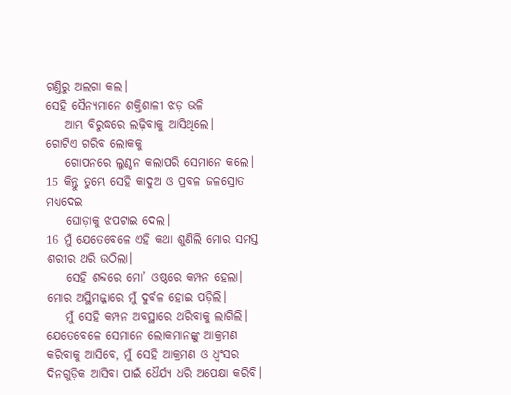ଗଣ୍ତିରୁ ଅଲଗା କଲ।
ସେହି ସୈନ୍ୟମାନେ ଶକ୍ତିଶାଳୀ ଝଡ଼ ଭଳି
    ଆମ୍ଭ ବିରୁଦ୍ଧରେ ଲଢ଼ିବାକୁ ଆସିଥିଲେ।
ଗୋଟିଏ ଗରିବ ଲୋକକୁ
    ଗୋପନରେ ଲୁଣ୍ଠନ କଲାପରି ସେମାନେ କଲେ।
15 କିନ୍ତୁ ତୁମ୍ଭେ ସେହି କାଦୁଅ ଓ ପ୍ରବଳ ଜଳସ୍ରୋତ ମଧ୍ୟଦେଇ
    ଘୋଡ଼ାକୁ ଝପଟାଇ ଦେଲ।
16 ମୁଁ ଯେତେବେଳେ ଏହି କଥା ଶୁଣିଲି ମୋର ସମସ୍ତ ଶରୀର ଥରି ଉଠିଲା।
    ସେହି ଶବ୍ଦରେ ମୋ’ ଓଷ୍ଠରେ କମ୍ପନ ହେଲା।
ମୋର ଅସ୍ଥିମଜ୍ଜାରେ ମୁଁ ଦୁର୍ବଳ ହୋଇ ପଡ଼ିଲି।
    ମୁଁ ସେହି କମ୍ପନ ଅବସ୍ଥାରେ ଥରିବାକୁ ଲାଗିଲି।
ଯେତେବେଳେ ସେମାନେ ଲୋକମାନଙ୍କୁ ଆକ୍ରମଣ କରିବାକୁ ଆସିବେ, ମୁଁ ସେହି ଆକ୍ରମଣ ଓ ଧ୍ୱଂସର ଦିନଗୁଡ଼ିକ ଆସିବା ପାଇଁ ଧୈର୍ଯ୍ୟ ଧରି ଅପେକ୍ଷା କରିବି।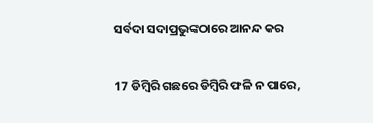ସର୍ବଦା ସଦାପ୍ରଭୁଙ୍କଠାରେ ଆନନ୍ଦ କର

17 ଡିମ୍ବିରି ଗଛରେ ଡିମ୍ବିରି ଫଳି ନ ପାରେ,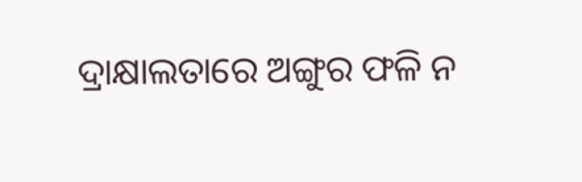ଦ୍ରାକ୍ଷାଲତାରେ ଅଙ୍ଗୁର ଫଳି ନ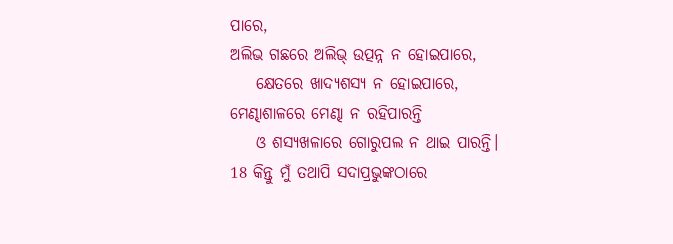ପାରେ,
ଅଲିଭ ଗଛରେ ଅଲିଭ୍ ଉତ୍ପନ୍ନ ନ ହୋଇପାରେ,
    କ୍ଷେତରେ ଖାଦ୍ୟଶସ୍ୟ ନ ହୋଇପାରେ,
ମେଣ୍ଢାଶାଳରେ ମେଣ୍ଢା ନ ରହିପାରନ୍ତି
    ଓ ଶସ୍ୟଖଳାରେ ଗୋରୁପଲ ନ ଥାଇ ପାରନ୍ତି।
18 କିନ୍ତୁ ମୁଁ ତଥାପି ସଦାପ୍ରଭୁଙ୍କଠାରେ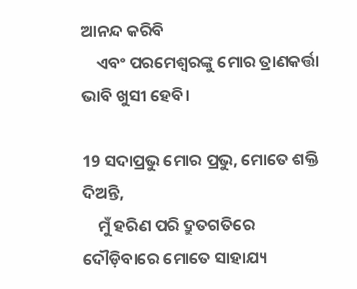ଆନନ୍ଦ କରିବି
    ଏବଂ ପରମେଶ୍ୱରଙ୍କୁ ମୋର ତ୍ରାଣକର୍ତ୍ତା ଭାବି ଖୁସୀ ହେବି।

19 ସଦାପ୍ରଭୁ ମୋର ପ୍ରଭୁ, ମୋତେ ଶକ୍ତି ଦିଅନ୍ତି,
    ମୁଁ ହରିଣ ପରି ଦ୍ରୁତଗତିରେ ଦୌଡ଼ିବାରେ ମୋତେ ସାହାଯ୍ୟ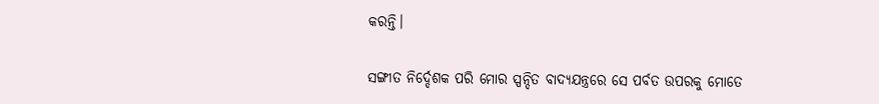କରନ୍ତି।

ସଙ୍ଗୀତ ନିର୍ଦ୍ଦେଶକ ପରି ମୋର ସ୍ପନ୍ଦିତ ବାଦ୍ୟଯନ୍ତ୍ରରେ ସେ ପର୍ବତ ଉପରକୁ ମୋତେ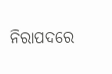ନିରାପଦରେ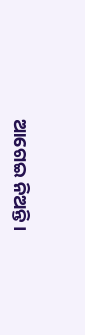ଆଗେଇ ନିଅନ୍ତି।